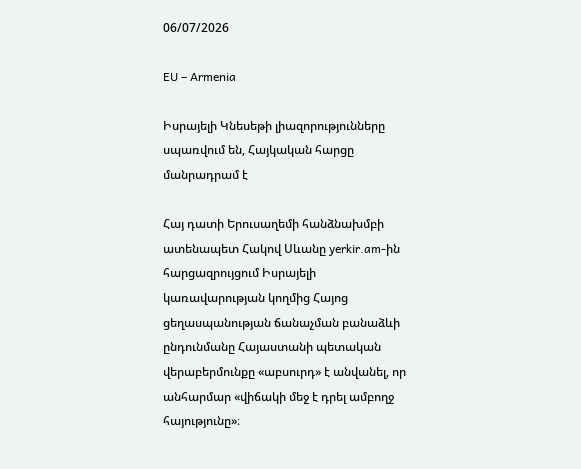06/07/2026

EU – Armenia

Իսրայելի Կնեսեթի լիազորությունները սպառվում են, Հայկական հարցը մանրադրամ է

Հայ դատի Երուսաղեմի հանձնախմբի ատենապետ Հակով Սևանը yerkir.am-ին հարցազրույցում Իսրայելի կառավարության կողմից Հայոց ցեղասպանության ճանաչման բանաձևի ընդունմանը Հայաստանի պետական վերաբերմունքը «աբսուրդ» է անվանել, որ անհարմար «վիճակի մեջ է դրել ամբողջ հայությունը»։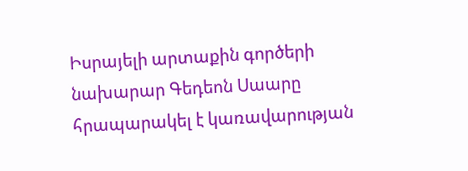Իսրայելի արտաքին գործերի նախարար Գեդեոն Սաարը հրապարակել է կառավարության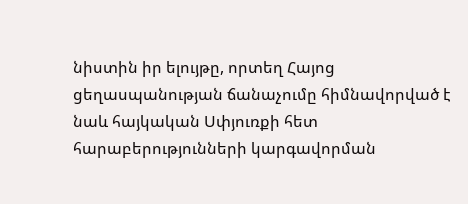նիստին իր ելույթը, որտեղ Հայոց ցեղասպանության ճանաչումը հիմնավորված է նաև հայկական Սփյուռքի հետ հարաբերությունների կարգավորման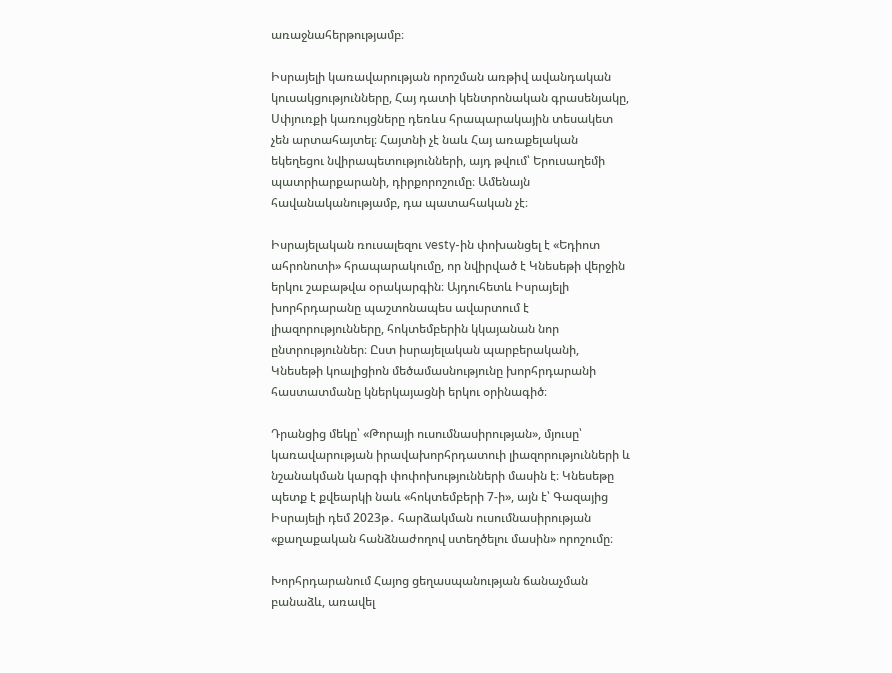առաջնահերթությամբ։

Իսրայելի կառավարության որոշման առթիվ ավանդական կուսակցությունները, Հայ դատի կենտրոնական գրասենյակը, Սփյուռքի կառույցները դեռևս հրապարակային տեսակետ չեն արտահայտել։ Հայտնի չէ նաև Հայ առաքելական եկեղեցու նվիրապետությունների, այդ թվում՝ Երուսաղեմի պատրիարքարանի, դիրքորոշումը։ Ամենայն հավանականությամբ, դա պատահական չէ։

Իսրայելական ռուսալեզու vesty-ին փոխանցել է «Եդիոտ ահրոնոտի» հրապարակումը, որ նվիրված է Կնեսեթի վերջին երկու շաբաթվա օրակարգին։ Այդուհետև Իսրայելի խորհրդարանը պաշտոնապես ավարտում է լիազորությունները, հոկտեմբերին կկայանան նոր ընտրություններ։ Ըստ իսրայելական պարբերականի, Կնեսեթի կոալիցիոն մեծամասնությունը խորհրդարանի հաստատմանը կներկայացնի երկու օրինագիծ։

Դրանցից մեկը՝ «Թորայի ուսումնասիրության», մյուսը՝ կառավարության իրավախորհրդատուի լիազորությունների և նշանակման կարգի փոփոխությունների մասին է։ Կնեսեթը պետք է քվեարկի նաև «հոկտեմբերի 7-ի», այն է՝ Գազայից Իսրայելի դեմ 2023թ․ հարձակման ուսումնասիրության «քաղաքական հանձնաժողով ստեղծելու մասին» որոշումը։

Խորհրդարանում Հայոց ցեղասպանության ճանաչման բանաձև, առավել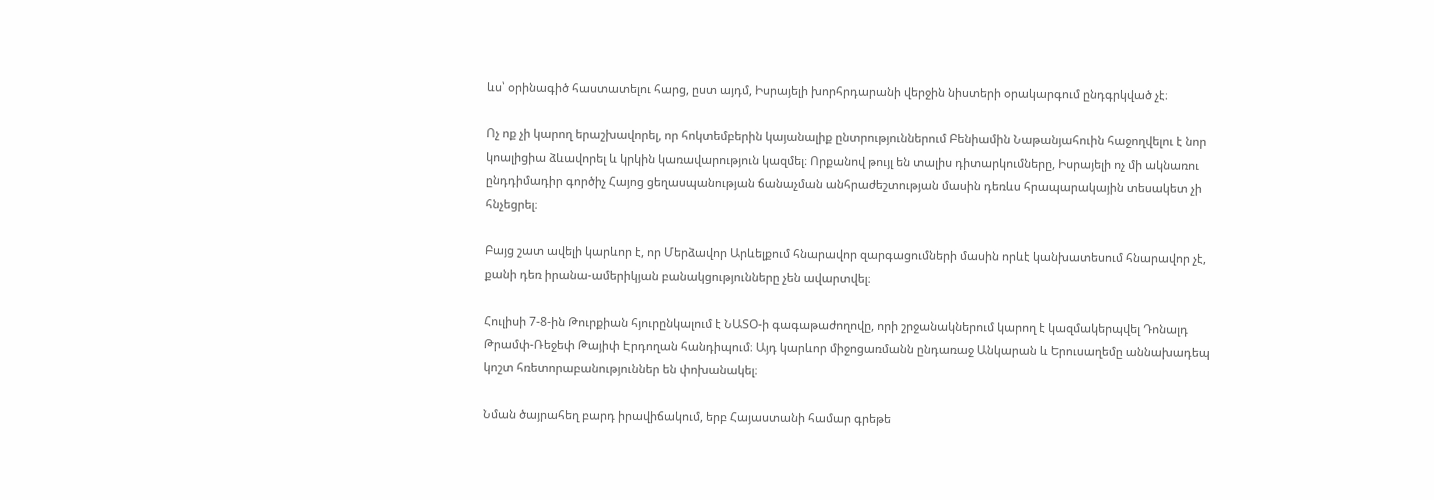ևս՝ օրինագիծ հաստատելու հարց, ըստ այդմ, Իսրայելի խորհրդարանի վերջին նիստերի օրակարգում ընդգրկված չէ։

Ոչ ոք չի կարող երաշխավորել, որ հոկտեմբերին կայանալիք ընտրություններում Բենիամին Նաթանյահուին հաջողվելու է նոր կոալիցիա ձևավորել և կրկին կառավարություն կազմել։ Որքանով թույլ են տալիս դիտարկումները, Իսրայելի ոչ մի ակնառու ընդդիմադիր գործիչ Հայոց ցեղասպանության ճանաչման անհրաժեշտության մասին դեռևս հրապարակային տեսակետ չի հնչեցրել։

Բայց շատ ավելի կարևոր է, որ Մերձավոր Արևելքում հնարավոր զարգացումների մասին որևէ կանխատեսում հնարավոր չէ, քանի դեռ իրանա-ամերիկյան բանակցությունները չեն ավարտվել։

Հուլիսի 7-8-ին Թուրքիան հյուրընկալում է ՆԱՏՕ-ի գագաթաժողովը, որի շրջանակներում կարող է կազմակերպվել Դոնալդ Թրամփ-Ռեջեփ Թայիփ Էրդողան հանդիպում։ Այդ կարևոր միջոցառմանն ընդառաջ Անկարան և Երուսաղեմը աննախադեպ կոշտ հռետորաբանություններ են փոխանակել։

Նման ծայրահեղ բարդ իրավիճակում, երբ Հայաստանի համար գրեթե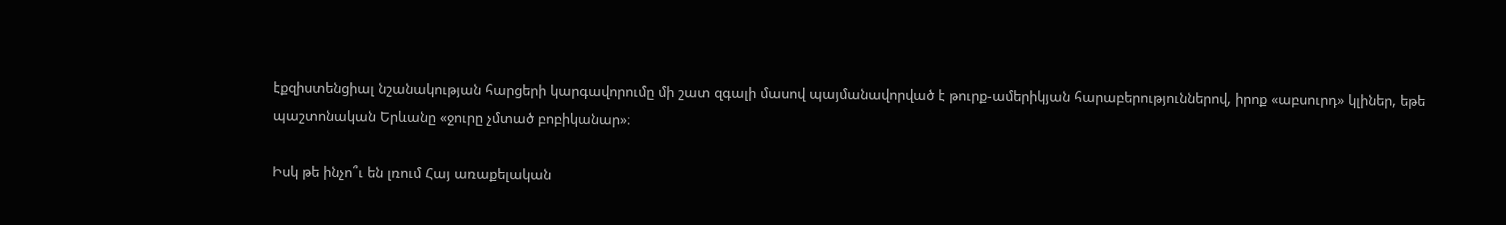էքզիստենցիալ նշանակության հարցերի կարգավորումը մի շատ զգալի մասով պայմանավորված է թուրք-ամերիկյան հարաբերություններով, իրոք «աբսուրդ» կլիներ, եթե պաշտոնական Երևանը «ջուրը չմտած բոբիկանար»։

Իսկ թե ինչո՞ւ են լռում Հայ առաքելական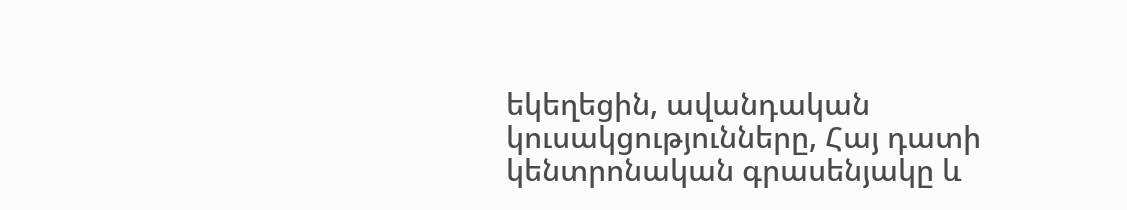եկեղեցին, ավանդական կուսակցությունները, Հայ դատի կենտրոնական գրասենյակը և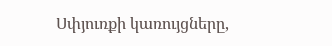Սփյուռքի կառույցները,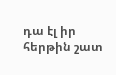դա էլ իր հերթին շատ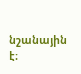նշանային է։